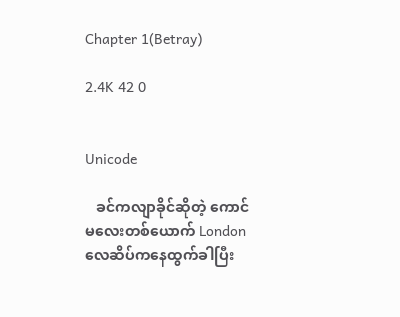Chapter 1(Betray)

2.4K 42 0


Unicode

   ခင်ကလျာခိုင်ဆိုတဲ့ ကောင်မလေးတစ်ယောက် London လေဆိပ်ကနေထွက်ခါပြီး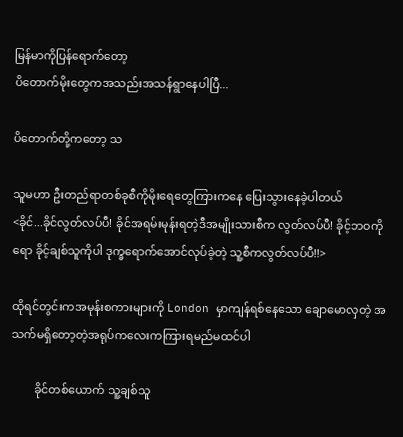မြန်မာကိုပြန်ရောက်တော့
ပိတောက်မိုးတွေကအသည်းအသန်ရွာနေပါပြီ...

ပိတောက်တို့ကတော့ သ

သူမဟာ ဦးတည်ရာတစ်ခုစီကိုမိုးရေတွေကြားကနေ ပြေးသွားနေခဲ့ပါတယ်
<ခိုင်...ခိုင်လွတ်လပ်ပီ! ခိုင်အရမ်းမုန်းရတဲ့ဒီအမျိုးသားစီက လွတ်လပ်ပီ! ခိုင့်ဘဝကိုရော ခိုင့်ချစ်သူကိုပါ ဒုက္ခရောက်အောင်လုပ်ခဲ့တဲ့ သူ့စီကလွတ်လပ်ပီ!!>

ထိုရင်တွင်းကအမုန်းစကားများကို London မှာကျန်ရစ်နေသော ချောမောလှတဲ့ အသက်မရှိတော့တဲ့အရုပ်ကလေးကကြားရမည်မထင်ပါ

        ခိုင်တစ်ယောက် သူ့ချစ်သူ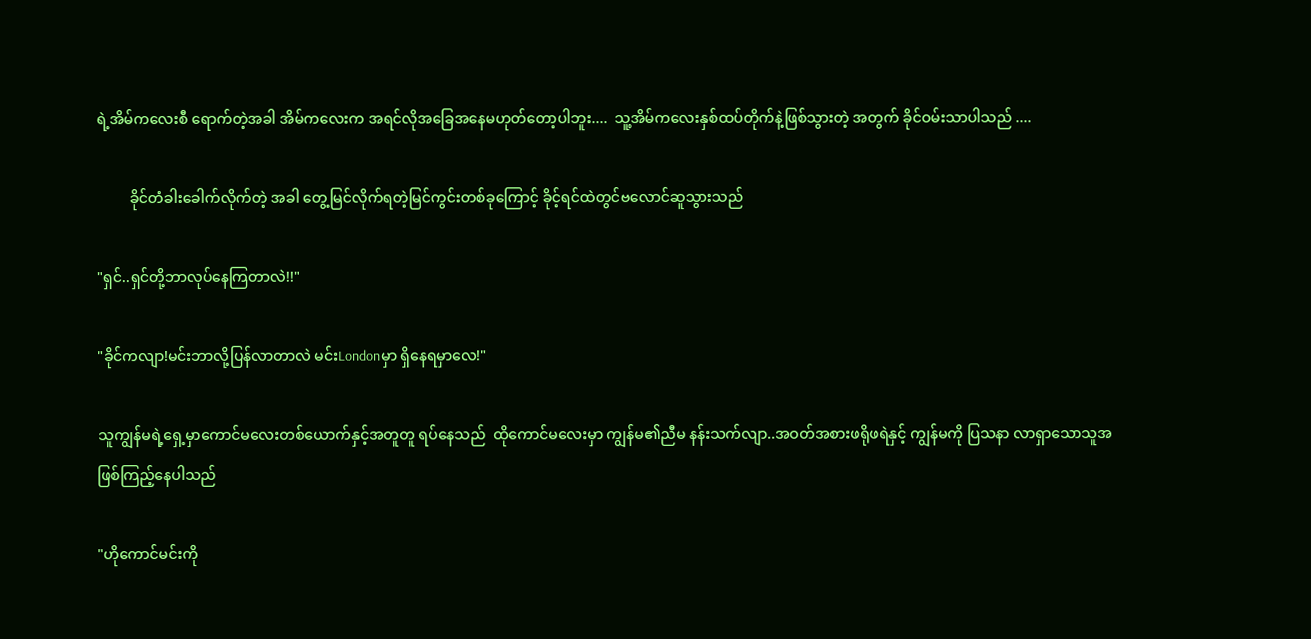ရဲ့အိမ်ကလေးစီ ရောက်တဲ့အခါ အိမ်ကလေးက အရင်လိုအခြေအနေမဟုတ်တော့ပါဘူး....  သူ့အိမ်ကလေးနှစ်ထပ်တိုက်နဲ့ဖြစ်သွားတဲ့ အတွက် ခိုင်ဝမ်းသာပါသည် ....

         ခိုင်တံခါးခေါက်လိုက်တဲ့ အခါ တွေ့မြင်လိုက်ရတဲ့မြင်ကွင်းတစ်ခုကြောင့် ခိုင့်ရင်ထဲတွင်ဗလောင်ဆူသွားသည်

"ရှင်..ရှင်တို့ဘာလုပ်နေကြတာလဲ!!"

"ခိုင်ကလျာ!မင်းဘာလို့ပြန်လာတာလဲ မင်းLondonမှာ ရှိနေရမှာလေ!"

သူကျွန်မရဲ့ရှေ့မှာကောင်မလေးတစ်ယောက်နှင့်အတူတူ ရပ်နေသည်  ထိုကောင်မလေးမှာ ကျွန်မ၏ညီမ နန်းသက်လျာ..အဝတ်အစားဖရိုဖရဲနှင့် ကျွန်မကို ပြသနာ လာရှာသောသူအဖြစ်ကြည့်နေပါသည်

"ဟိုကောင်မင်းကို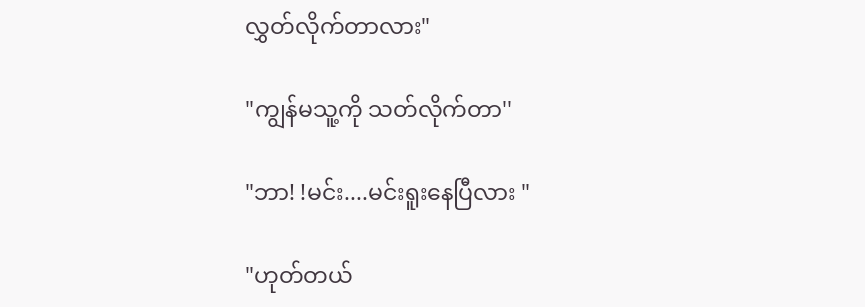လွှတ်လိုက်တာလား"

"ကျွန်မသူ့ကို သတ်လိုက်တာ''

"ဘာ! !မင်း....မင်းရူးနေပြီလား "

"ဟုတ်တယ်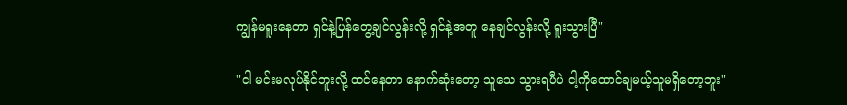ကျွန်မရူးနေတာ ရှင်နဲ့ပြန်တွေ့ချင်လွန်းလို့ ရှင်နဲ့အတူ နေချင်လွန်းလို့ ရူးသွားပြီ"

"ငါ မင်းမလုပ်နိုင်ဘူးလို့ ထင်နေတာ နောက်ဆုံးတော့ သူသေ သွားရပီပဲ ငါ့ကိုထောင်ချမယ့်သူမရှိတော့ဘူး"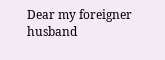Dear my foreigner husband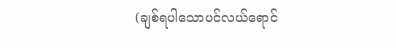(ချစ်ရပါသောပင်လယ်ရောင်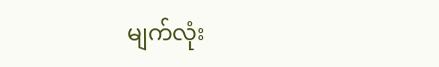မျက်လုံး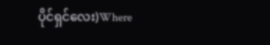ပိုင်ရှင်လေး)Where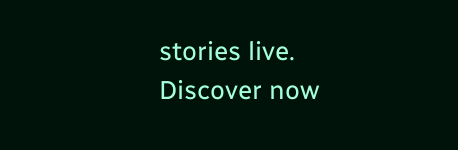stories live. Discover now